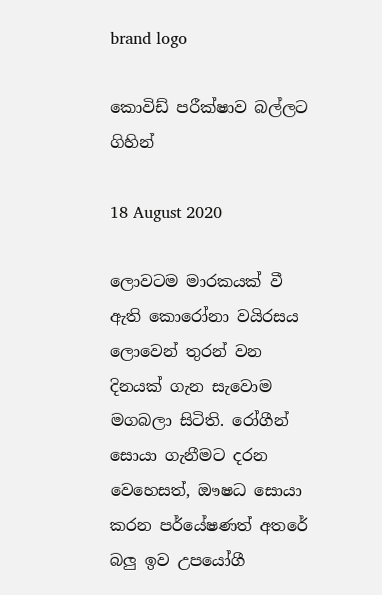brand logo

කොවිඩ් පරීක්ෂාව බල්ලට ගිහින්

18 August 2020

ලොවටම මාරකයක් වී ඇති කොරෝනා වයිරසය ලොවෙන් තුරන් වන දිනයක් ගැන සැවොම මගබලා සිටිති. රෝගීන් සොයා ගැනීමට දරන වෙහෙසත්, ඖෂධ සොයා කරන පර්‌යේෂණත් අතරේ බලු ඉව උපයෝගී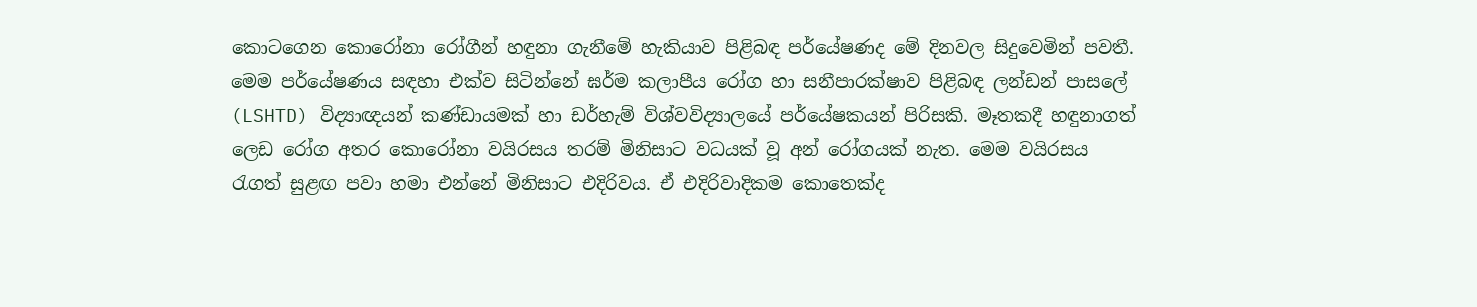කොටගෙන කොරෝනා රෝගීන් හඳුනා ගැනීමේ හැකියාව පිළිබඳ පර්‌යේෂණද මේ දිනවල සිදුවෙමින් පවතී. මෙම පර්‌යේෂණය සඳහා එක්ව සිටින්නේ ඝර්ම කලාපීය රෝග හා සනීපාරක්ෂාව පිළිබඳ ලන්ඩන් පාසලේ (LSHTD) විද්‍යාඥයන් කණ්ඩායමක් හා ඩර්හැම් විශ්වවිද්‍යාලයේ පර්‌යේෂකයන් පිරිසකි. මෑතකදී හඳුනාගත් ලෙඩ රෝග අතර කොරෝනා වයිරසය තරම් මිනිසාට වධයක් වූ අන් රෝගයක් නැත. මෙම වයිරසය රැගත් සුළඟ පවා හමා එන්නේ මිනිසාට එදිරිවය. ඒ එදිරිවාදිකම කොතෙක්ද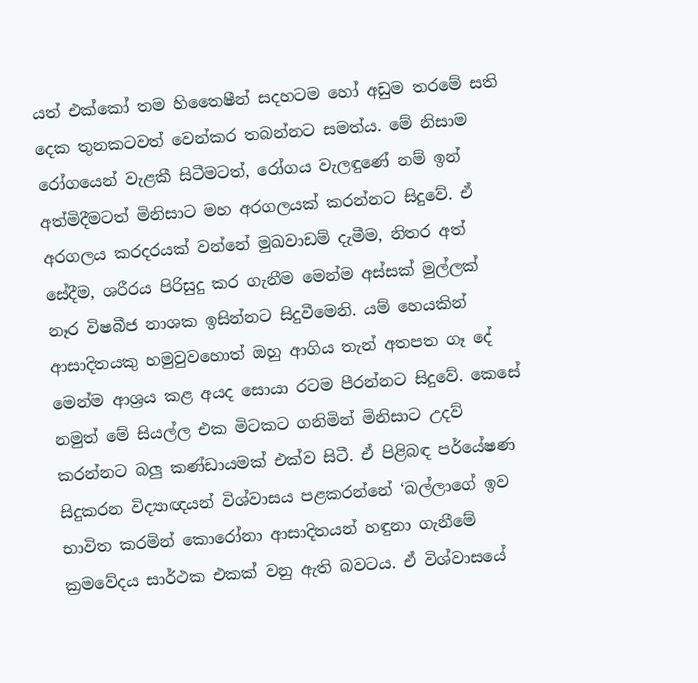යත් එක්කෝ තම හිතෛෂීන් සදහටම හෝ අඩුම තරමේ සති දෙක තුනකටවත් වෙන්කර තබන්නට සමත්ය. මේ නිසාම රෝගයෙන් වැළකී සිටීමටත්, රෝගය වැලඳුණේ නම් ඉන් අත්මිදීමටත් මිනිසාට මහ අරගලයක් කරන්නට සිදුවේ. ඒ අරගලය කරදරයක් වන්නේ මුඛවාඩම් දැමීම, නිතර අත් සේදීම, ශරීරය පිරිසුදු කර ගැනීම මෙන්ම අස්සක් මුල්ලක් නෑර විෂබීජ නාශක ඉසින්නට සිදුවීමෙනි. යම් හෙයකින් ආසාදිතයකු හමුවුවහොත් ඔහු ආගිය තැන් අතපත ගෑ දේ මෙන්ම ආශ්‍රය කළ අයද සොයා රටම පීරන්නට සිදුවේ. කෙසේ නමුත් මේ සියල්ල එක මිටකට ගනිමින් මිනිසාට උදව් කරන්නට බලු කණ්ඩායමක් එක්ව සිටී. ඒ පිළිබඳ පර්‌යේෂණ සිදුකරන විද්‍යාඥයන් විශ්වාසය පළකරන්නේ ‘බල්ලාගේ ඉව භාවිත කරමින් කොරෝනා ආසාදිතයන් හඳුනා ගැනීමේ ක්‍රමවේදය සාර්ථක එකක් වනු ඇති බවටය. ඒ විශ්වාසයේ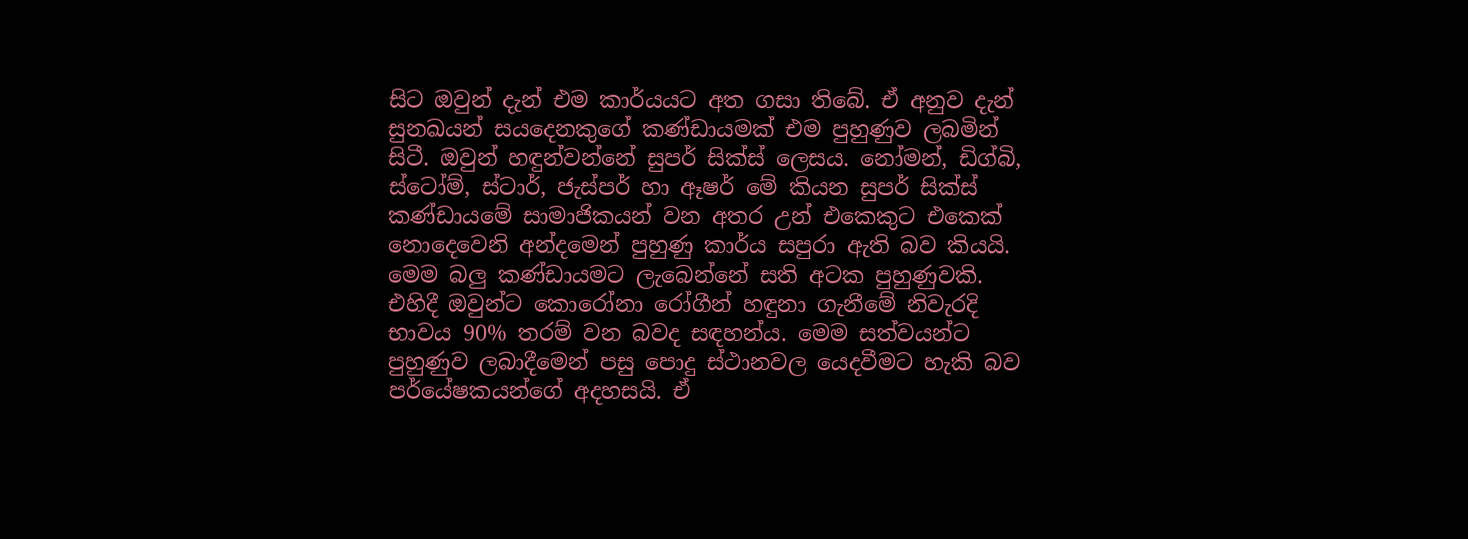සිට ඔවුන් දැන් එම කාර්යයට අත ගසා තිබේ. ඒ අනුව දැන් සුනඛයන් සයදෙනකුගේ කණ්ඩායමක් එම පුහුණුව ලබමින් සිටී. ඔවුන් හඳුන්වන්නේ සුපර් සික්ස් ලෙසය. නෝමන්, ඩිග්බි, ස්ටෝම්, ස්ටාර්, ජැස්පර් හා ඈෂර් මේ කියන සුපර් සික්ස් කණ්ඩායමේ සාමාජිකයන් වන අතර උන් එකෙකුට එකෙක් නොදෙවෙනි අන්දමෙන් පුහුණු කාර්ය සපුරා ඇති බව කියයි. මෙම බලු කණ්ඩායමට ලැබෙන්නේ සති අටක පුහුණුවකි. එහිදී ඔවුන්ට කොරෝනා රෝගීන් හඳුනා ගැනීමේ නිවැරදි භාවය 90% තරම් වන බවද සඳහන්ය. මෙම සත්වයන්ට පුහුණුව ලබාදීමෙන් පසු පොදු ස්ථානවල යෙදවීමට හැකි බව පර්‌යේෂකයන්ගේ අදහසයි. ඒ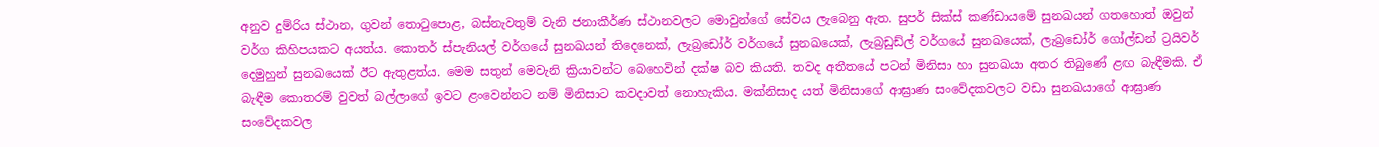අනුව දුම්රිය ස්ථාන, ගුවන් තොටුපොළ, බස්නැවතුම් වැනි ජනාකීර්ණ ස්ථානවලට මොවුන්ගේ සේවය ලැබෙනු ඇත. සුපර් සික්ස් කණ්ඩායමේ සුනඛයන් ගතහොත් ඔවුන් වර්ග කිහිපයකට අයත්ය. කොතර් ස්පැනියල් වර්ගයේ සුනඛයන් තිදෙනෙක්, ලැබ්‍රඩෝර් වර්ගයේ සුනඛයෙක්, ලැබ්‍රඩුඩ්ල් වර්ගයේ සුනඛයෙක්, ලැබ්‍රඩෝර් ගෝල්ඩන් ට්‍රයිවර් දෙමුහුන් සුනඛයෙක් ඊට ඇතුළත්ය. මෙම සතුන් මෙවැනි ක්‍රියාවන්ට බෙහෙවින් දක්ෂ බව කියති. තවද අතීතයේ පටන් මිනිසා හා සුනඛයා අතර තිබුණේ ළඟ බැඳීමකි. ඒ බැඳීම කොතරම් වුවත් බල්ලාගේ ඉවට ළංවෙන්නට නම් මිනිසාට කවදාවත් නොහැකිය. මක්නිසාද යත් මිනිසාගේ ආඝ්‍රාණ සංවේදකවලට වඩා සුනඛයාගේ ආඝ්‍රාණ සංවේදකවල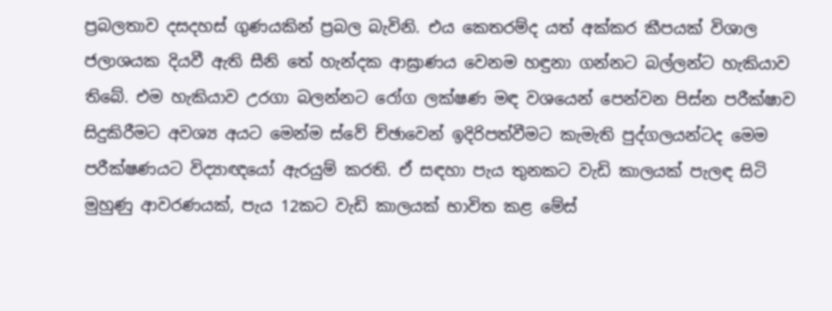ප්‍රබලතාව දසදහස් ගුණයකින් ප්‍රබල බැවිනි. එය කෙතරම්ද යත් අක්කර කීපයක් විශාල ජලාශයක දියවී ඇති සීනි තේ හැන්දක ආඝ්‍රාණය වෙනම හඳුනා ගන්නට බල්ලන්ට හැකියාව තිබේ. එම හැකියාව උරගා බලන්නට රෝග ලක්ෂණ මඳ වශයෙන් පෙන්වන පිස්න පරීක්ෂාව සිදුකිරීමට අවශ්‍ය අයට මෙන්ම ස්වේ ච්ඡාවෙන් ඉදිරිපත්වීමට කැමැති පුද්ගලයන්ටද මෙම පරීක්ෂණයට විද්‍යාඥයෝ ඇරයුම් කරති. ඒ සඳහා පැය තුනකට වැඩි කාලයක් පැලඳ සිටි මුහුණු ආවරණයක්, පැය 12කට වැඩි කාලයක් භාවිත කළ මේස්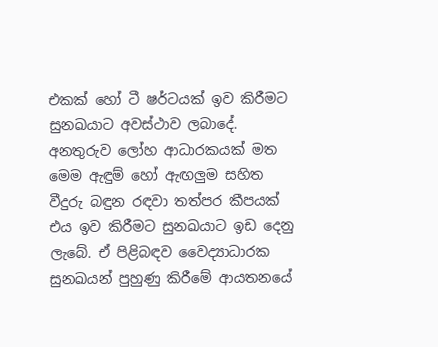එකක් හෝ ටී ෂර්ටයක් ඉව කිරීමට සුනඛයාට අවස්ථාව ලබාදේ. අනතුරුව ලෝහ ආධාරකයක් මත මෙම ඇඳුම් හෝ ඇඟලුම සහිත වීදුරු බඳුන රඳවා තත්පර කීපයක් එය ඉව කිරීමට සුනඛයාට ඉඩ දෙනු ලැබේ. ඒ පිළිබඳව වෛද්‍යාධාරක සුනඛයන් පුහුණු කිරීමේ ආයතනයේ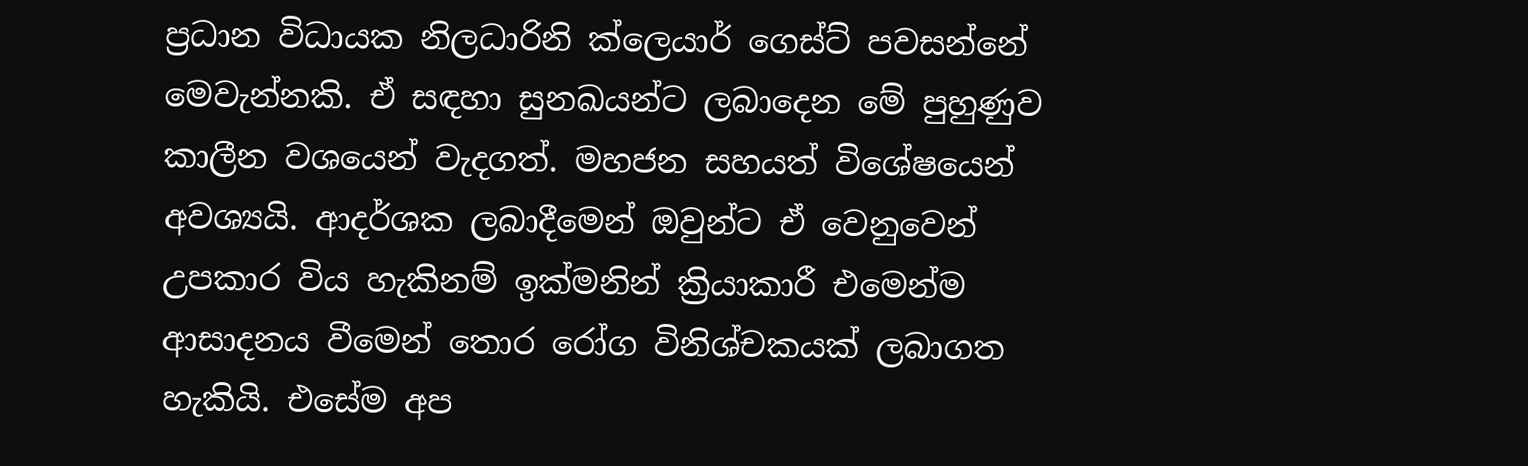ප්‍රධාන විධායක නිලධාරිනි ක්ලෙයාර් ගෙස්ට් පවසන්නේ මෙවැන්නකි. ඒ සඳහා සුනඛයන්ට ලබාදෙන මේ පුහුණුව කාලීන වශයෙන් වැදගත්. මහජන සහයත් විශේෂයෙන් අවශ්‍යයි. ආදර්ශක ලබාදීමෙන් ඔවුන්ට ඒ වෙනුවෙන් උපකාර විය හැකිනම් ඉක්මනින් ක්‍රියාකාරී එමෙන්ම ආසාදනය වීමෙන් තොර රෝග විනිශ්චකයක් ලබාගත හැකියි. එසේම අප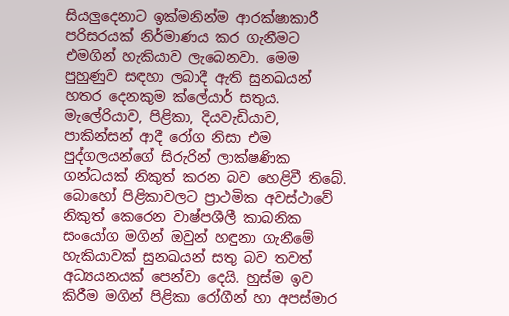සියලුදෙනාට ඉක්මනින්ම ආරක්ෂාකාරී පරිසරයක් නිර්මාණය කර ගැනීමට එමගින් හැකියාව ලැබෙනවා. මෙම පුහුණුව සඳහා ලබාදී ඇති සුනඛයන් හතර දෙනකුම ක්ලේයාර් සතුය. මැලේරියාව, පිළිකා, දියවැඩියාව, පාකින්සන් ආදී රෝග නිසා එම පුද්ගලයන්ගේ සිරුරින් ලාක්ෂණික ගන්ධයක් නිකුත් කරන බව හෙළිවී තිබේ. බොහෝ පිළිකාවලට ප්‍රාථමික අවස්ථාවේ නිකුත් කෙරෙන වාෂ්පශීලී කාබනික සංයෝග මගින් ඔවුන් හඳුනා ගැනීමේ හැකියාවක් සුනඛයන් සතු බව තවත් අධ්‍යයනයක් පෙන්වා දෙයි. හුස්ම ඉව කිරීම මගින් පිළිකා රෝගීන් හා අපස්මාර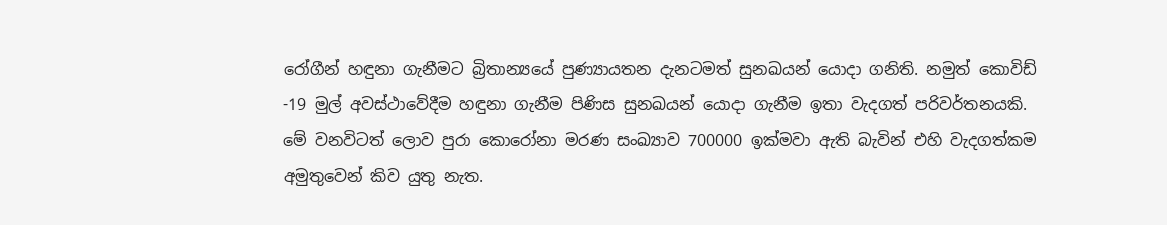රෝගීන් හඳුනා ගැනීමට බ්‍රිතාන්‍යයේ පුණ්‍යායතන දැනටමත් සුනඛයන් යොදා ගනිති. නමුත් කොවිඩ් -19 මුල් අවස්ථාවේදීම හඳුනා ගැනීම පිණිස සුනඛයන් යොදා ගැනීම ඉතා වැදගත් පරිවර්තනයකි. මේ වනවිටත් ලොව පුරා කොරෝනා මරණ සංඛ්‍යාව 700000 ඉක්මවා ඇති බැවින් එහි වැදගත්කම අමුතුවෙන් කිව යුතු නැත.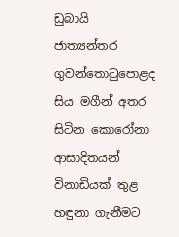ඩුබායි ජාත්‍යන්තර ගුවන්තොටුපොළද සිය මගීන් අතර සිටින කොරෝනා ආසාදිතයන් විනාඩියක් තුළ හඳුනා ගැනීමට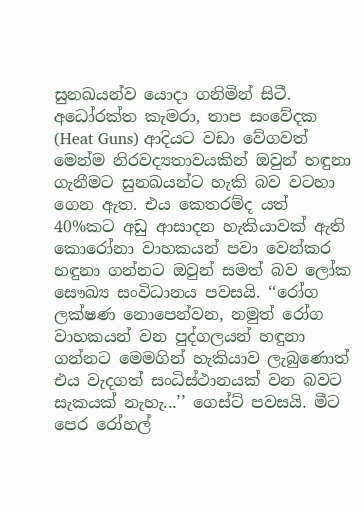සුනඛයන්ව යොදා ගනිමින් සිටී. අධෝරක්ත කැමරා, තාප සංවේදක (Heat Guns) ආදියට වඩා වේගවත් මෙන්ම නිරවද්‍යතාවයකින් ඔවුන් හඳුනා ගැනීමට සුනඛයන්ට හැකි බව වටහා ගෙන ඇත. එය කෙතරම්ද යත් 40%කට අඩු ආසාදන හැකියාවක් ඇති කොරෝනා වාහකයන් පවා වෙන්කර හඳුනා ගන්නට ඔවුන් සමත් බව ලෝක සෞඛ්‍ය සංවිධානය පවසයි. ‘‘රෝග ලක්ෂණ නොපෙන්වන, නමුත් රෝග වාහකයන් වන පුද්ගලයන් හඳුනා ගන්නට මෙමගින් හැකියාව ලැබුණොත් එය වැදගත් සංධිස්ථානයක් වන බවට සැකයක් නැහැ...’’ ගෙස්ට් පවසයි. මීට පෙර රෝහල්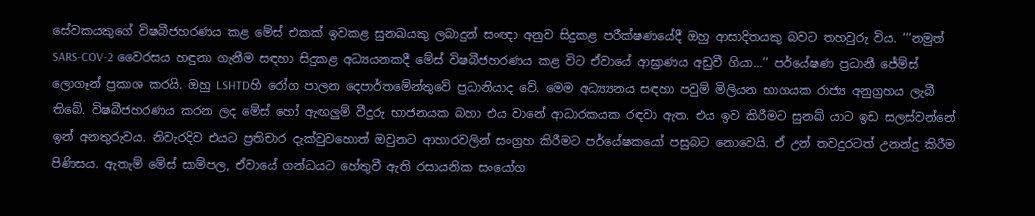සේවකයකුගේ විෂබීජහරණය කළ මේස් එකක් ඉවකළ සුනඛයකු ලබාදුන් සංඥා අනුව සිදුකළ පරීක්ෂණයේදී ඔහු ආසාදිතයකු බවට තහවුරු විය. ‘‘‘නමුත් SARS-COV-2 වෛරසය හඳුනා ගැනීම සඳහා සිදුකළ අධ්‍යයනකදී මේස් විෂබීජහරණය කළ විට ඒවායේ ආඝ්‍රාණය අඩුවී ගියා...’’ පර්‌යේෂණ ප්‍රධානී ජේම්ස් ලොගෑන් ප්‍රකාශ කරයි. ඔහු LSHTDහි රෝග පාලන දෙපාර්තමේන්තුවේ ප්‍රධානියාද වේ. මෙම අධ්‍ය්‍යනය සඳහා පවුම් මිලියන භාගයක රාජ්‍ය අනුග්‍රහය ලැබී තිබේ. විෂබීජහරණය කරන ලද මේස් හෝ ඇඟලුම් වීදුරු භාජනයක බහා එය වානේ ආධාරකයක රඳවා ඇත. එය ඉව කිරීමට සුනඛ්‍ යාට ඉඩ සලස්වන්නේ ඉන් අනතුරුවය. නිවැරදිව එයට ප්‍රතිචාර දැක්වුවහොත් ඔවුනට ආහාරවලින් සංග්‍රහ කිරීමට පර්‌යේෂකයෝ පසුබට නොවෙයි. ඒ උන් තවදුරටත් උනන්දු කිරීම පිණිසය. ඇතැම් මේස් සාම්පල, ඒවායේ ගන්ධයට හේතුවී ඇති රසායනික සංයෝග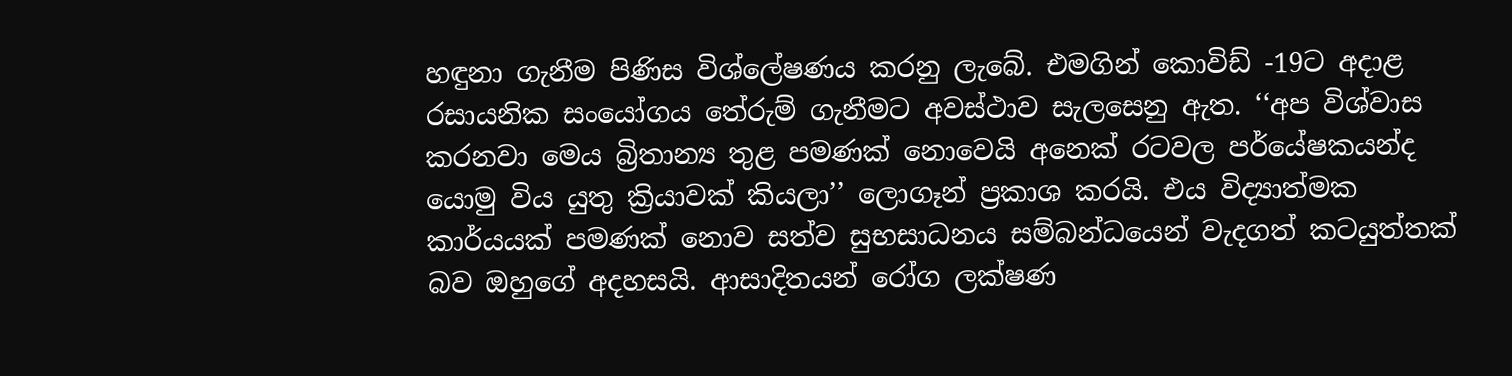හඳුනා ගැනීම පිණිස විශ්ලේෂණය කරනු ලැබේ. එමගින් කොවිඩ් -19ට අදාළ රසායනික සංයෝගය තේරුම් ගැනීමට අවස්ථාව සැලසෙනු ඇත. ‘‘අප විශ්වාස කරනවා මෙය බ්‍රිතාන්‍ය තුළ පමණක් නොවෙයි අනෙක් රටවල පර්‌යේෂකයන්ද යොමු විය යුතු ක්‍රියාවක් කියලා’’ ලොගෑන් ප්‍රකාශ කරයි. එය විද්‍යාත්මක කාර්යයක් පමණක් නොව සත්ව සුභසාධනය සම්බන්ධයෙන් වැදගත් කටයුත්තක් බව ඔහුගේ අදහසයි. ආසාදිතයන් රෝග ලක්ෂණ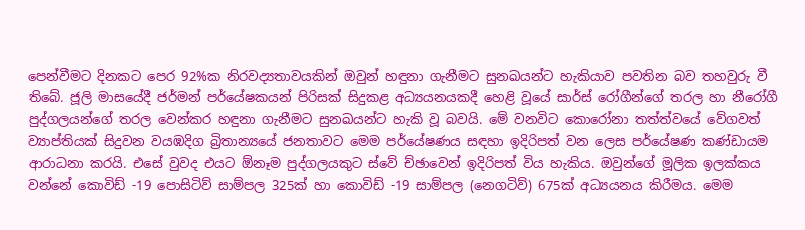පෙන්වීමට දිනකට පෙර 92%ක නිරවද්‍යතාවයකින් ඔවුන් හඳුනා ගැනීමට සුනඛයන්ට හැකියාව පවතින බව තහවුරු වී තිබේ. ජූලි මාසයේදී ජර්මන් පර්‌යේෂකයන් පිරිසක් සිදුකළ අධ්‍යයනයකදී හෙළි වූයේ සාර්ස් රෝගීන්ගේ තරල හා නීරෝගී පුද්ගලයන්ගේ තරල වෙන්කර හඳුනා ගැනීමට සුනඛයන්ට හැකි වූ බවයි. මේ වනවිට කොරෝනා තත්ත්වයේ වේගවත් ව්‍යාප්තියක් සිදුවන වයඹදිග බ්‍රිතාන්‍යයේ ජනතාවට මෙම පර්‌යේෂණය සඳහා ඉදිරිපත් වන ලෙස පර්‌යේෂණ කණ්ඩායම ආරාධනා කරයි. එසේ වුවද එයට ඕනෑම පුද්ගලයකුට ස්වේ ච්ඡාවෙන් ඉදිරිපත් විය හැකිය. ඔවුන්ගේ මූලික ඉලක්කය වන්නේ කොවිඩ් -19 පොසිටිව් සාම්පල 325ක් හා කොවිඩ් -19 සාම්පල (නෙගටිව්) 675ක් අධ්‍යයනය කිරීමය. මෙම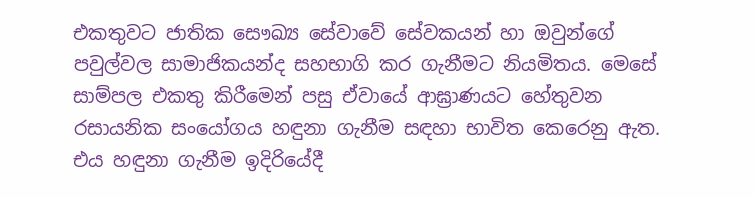එකතුවට ජාතික සෞඛ්‍ය සේවාවේ සේවකයන් හා ඔවුන්ගේ පවුල්වල සාමාජිකයන්ද සහභාගි කර ගැනීමට නියමිතය. මෙසේ සාම්පල එකතු කිරීමෙන් පසු ඒවායේ ආඝ්‍රාණයට හේතුවන රසායනික සංයෝගය හඳුනා ගැනීම සඳහා භාවිත කෙරෙනු ඇත. එය හඳුනා ගැනීම ඉදිරියේදී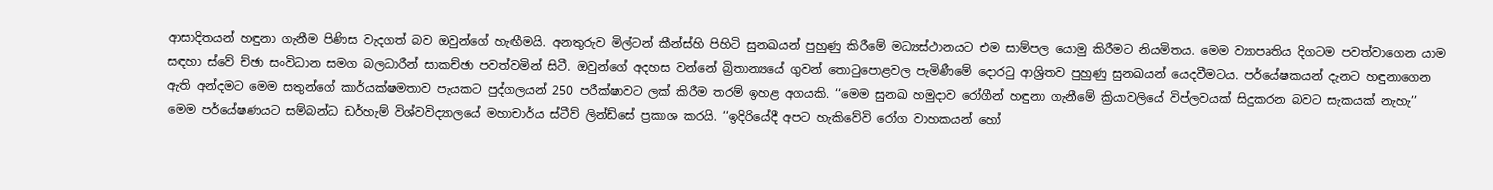ආසාදිතයන් හඳුනා ගැනීම පිණිස වැදගත් බව ඔවුන්ගේ හැඟීමයි. අනතුරුව මිල්ටන් කීන්ස්හි පිහිටි සුනඛයන් පුහුණු කිරීමේ මධ්‍යස්ථානයට එම සාම්පල යොමු කිරීමට නියමිතය. මෙම ව්‍යාපෘතිය දිගටම පවත්වාගෙන යාම සඳහා ස්වේ ච්ඡා සංවිධාන සමග බලධාරීන් සාකච්ඡා පවත්වමින් සිටී. ඔවුන්ගේ අදහස වන්නේ බ්‍රිතාන්‍යයේ ගුවන් තොටුපොළවල පැමිණීමේ දොරටු ආශ්‍රිතව පුහුණු සුනඛයන් යෙදවීමටය. පර්‌යේෂකයන් දැනට හඳුනාගෙන ඇති අන්දමට මෙම සතුන්ගේ කාර්යක්ෂමතාව පැයකට පුද්ගලයන් 250 පරීක්ෂාවට ලක් කිරීම තරම් ඉහළ අගයකි. ‘‘මෙම සුනඛ හමුදාව රෝගීන් හඳුනා ගැනීමේ ක්‍රියාවලියේ විප්ලවයක් සිදුකරන බවට සැකයක් නැහැ’’ මෙම පර්‌යේෂණයට සම්බන්ධ ඩර්හැම් විශ්වවිද්‍යාලයේ මහාචාර්ය ස්ටීව් ලින්ඩ්සේ ප්‍රකාශ කරයි. ‘‘ඉදිරියේදී අපට හැකිවේවි රෝග වාහකයන් හෝ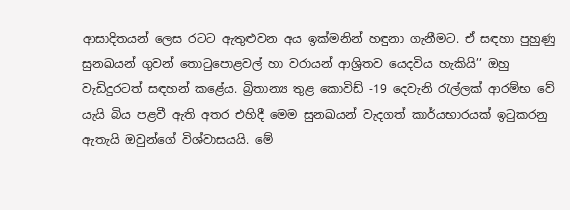ආසාදිතයන් ලෙස රටට ඇතුළුවන අය ඉක්මනින් හඳුනා ගැනීමට. ඒ සඳහා පුහුණු සුනඛයන් ගුවන් තොටුපොළවල් හා වරායන් ආශ්‍රිතව යෙදවිය හැකියි’’ ඔහු වැඩිදුරටත් සඳහන් කළේය. බ්‍රිතාන්‍ය තුළ කොවිඩ් -19 දෙවැනි රැල්ලක් ආරම්භ වේ යැයි බිය පළවී ඇති අතර එහිදී මෙම සුනඛයන් වැදගත් කාර්යභාරයක් ඉටුකරනු ඇතැයි ඔවුන්ගේ විශ්වාසයයි. මේ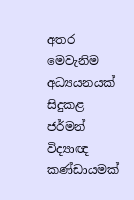අතර මෙවැනිම අධ්‍යයනයක් සිදුකළ ජර්මන් විද්‍යාඥ කණ්ඩායමක්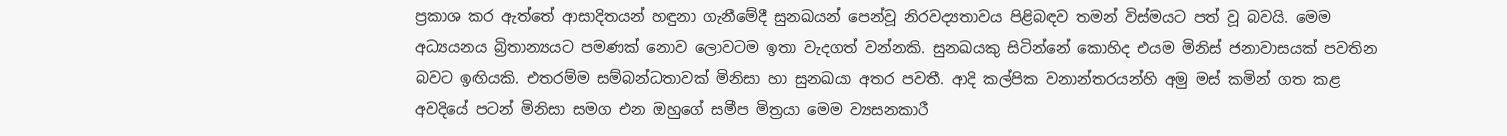ප්‍රකාශ කර ඇත්තේ ආසාදිතයන් හඳුනා ගැනීමේදී සුනඛයන් පෙන්වූ නිරවද්‍යතාවය පිළිබඳව තමන් විස්මයට පත් වූ බවයි. මෙම අධ්‍යයනය බ්‍රිතාන්‍යයට පමණක් නොව ලොවටම ඉතා වැදගත් වන්නකි. සුනඛයකු සිටින්නේ කොහිද එයම මිනිස් ජනාවාසයක් පවතින බවට ඉඟියකි. එතරම්ම සම්බන්ධතාවක් මිනිසා හා සුනඛයා අතර පවතී. ආදි කල්පික වනාන්තරයන්හි අමු මස් කමින් ගත කළ අවදියේ පටන් මිනිසා සමග එන ඔහුගේ සමීප මිත්‍රයා මෙම ව්‍යසනකාරී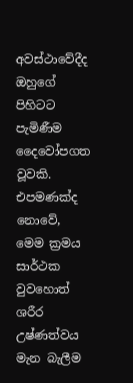අවස්ථාවේදීද ඔහුගේ පිහිටට පැමිණීම දෛවෝපගත වූවකි. එපමණක්ද නොවේ, මෙම ක්‍රමය සාර්ථක වුවහොත් ශරීර උෂ්ණත්වය මැන බැලීම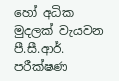හෝ අධික මුදලක් වැයවන පී.සී.ආර්. පරීක්ෂණ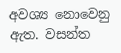අවශ්‍ය නොවෙනු ඇත. වසන්ත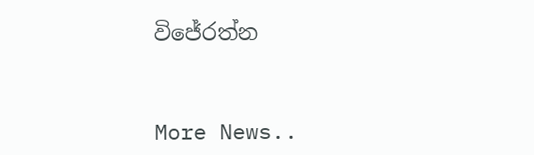විජේරත්න


More News..